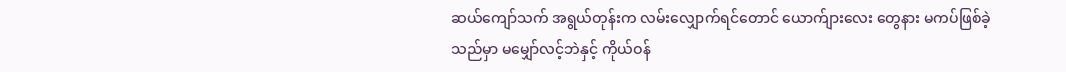ဆယ်ကျော်သက် အရွယ်တုန်းက လမ်းလျှောက်ရင်တောင် ယောက်ျားလေး တွေနား မကပ်ဖြစ်ခဲ့သည်မှာ မမျှော်လင့်ဘဲနှင့် ကိုယ်ဝန်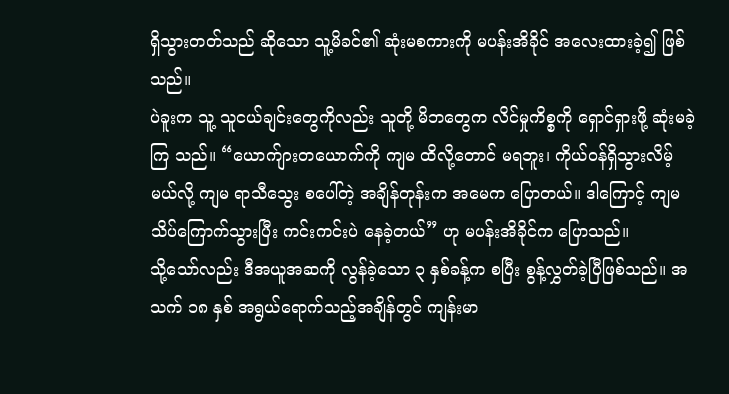ရှိသွားတတ်သည် ဆိုသော သူ့မိခင်၏ ဆုံးမစကားကို မပန်းအိခိုင် အလေးထားခဲ့၍ ဖြစ်သည်။
ပဲခူးက သူ့ သူငယ်ချင်းတွေကိုလည်း သူတို့ မိဘတွေက လိင်မှုကိစ္စကို ရှောင်ရှားဖို့ ဆုံးမခဲ့ကြ သည်။ “ယောက်ျားတယောက်ကို ကျမ ထိလို့တောင် မရဘူး၊ ကိုယ်ဝန်ရှိသွားလိမ့်မယ်လို့ ကျမ ရာသီသွေး စပေါ်တဲ့ အချိန်တုန်းက အမေက ပြောတယ်။ ဒါကြောင့် ကျမ သိပ်ကြောက်သွားပြီး ကင်းကင်းပဲ နေခဲ့တယ်” ဟု မပန်းအိခိုင်က ပြောသည်။
သို့သော်လည်း ဒီအယူအဆကို လွန်ခဲ့သော ၃ နှစ်ခန့်က စပြီး စွန့်လွှတ်ခဲ့ပြီဖြစ်သည်။ အသက် ၁၈ နှစ် အရွယ်ရောက်သည့်အချိန်တွင် ကျန်းမာ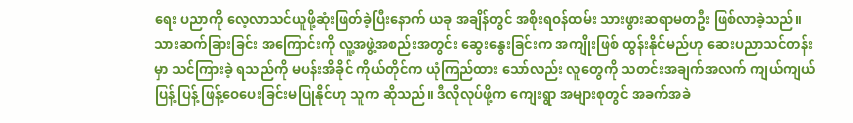ရေး ပညာကို လေ့လာသင်ယူဖို့ဆုံးဖြတ်ခဲ့ပြီးနောက် ယခု အချိန်တွင် အစိုးရဝန်ထမ်း သားဖွားဆရာမတဦး ဖြစ်လာခဲ့သည်။ သားဆက်ခြားခြင်း အကြောင်းကို လူ့အဖွဲ့အစည်းအတွင်း ဆွေးနွေးခြင်းက အကျိုးဖြစ် ထွန်းနိုင်မည်ဟု ဆေးပညာသင်တန်းမှာ သင်ကြားခဲ့ ရသည်ကို မပန်းအိခိုင် ကိုယ်တိုင်က ယုံကြည်ထား သော်လည်း လူတွေကို သတင်းအချက်အလက် ကျယ်ကျယ်ပြန့်ပြန့် ဖြန့်ဝေပေးခြင်းမပြုနိုင်ဟု သူက ဆိုသည်။ ဒီလိုလုပ်ဖို့က ကျေးရွာ အများစုတွင် အခက်အခဲ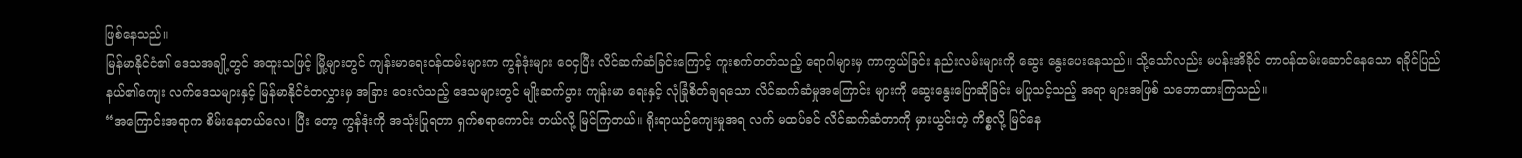ဖြစ်နေသည်။
မြန်မာနိုင်ငံ၏ ဒေသအချို့တွင် အထူးသဖြင့် မြို့များတွင် ကျန်းမာရေးဝန်ထမ်းများက ကွန်ဒုံးများ ဝေငှပြီး လိင်ဆက်ဆံခြင်းကြောင့် ကူးစက်တတ်သည့် ရောဂါများမှ ကာကွယ်ခြင်း နည်းလမ်းများကို ဆွေး နွေးပေးနေသည်။ သို့သော်လည်း မပန်းအိခိုင် တာဝန်ထမ်းဆောင်နေသော ရခိုင်ပြည်နယ်၏ကျေး လက်ဒေသများနှင့် မြန်မာနိုင်ငံတလွှားမှ အခြား ဝေးလံသည့် ဒေသများတွင် မျိုးဆက်ပွား ကျန်းမာ ရေးနှင့် လုံခြုံစိတ်ချရသော လိင်ဆက်ဆံမှုအကြောင်း များကို ဆွေးနွေးပြောဆိုခြင်း မပြုသင့်သည့် အရာ များအဖြစ် သဘောထားကြသည်။
“အကြောင်းအရာက စိမ်းနေတယ်လေ၊ ပြီး တော့ ကွန်ဒုံးကို အသုံးပြုရတာ ရှက်စရာကောင်း တယ်လို့ မြင်ကြတယ်။ ရိုးရာယဉ်ကျေးမှုအရ လက် မထပ်ခင် လိင်ဆက်ဆံတာကို မှားယွင်းတဲ့ ကိစ္စလို့ မြင်နေ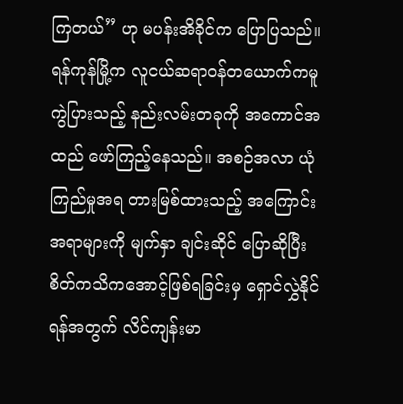ကြတယ်” ဟု မပန်းအိခိုင်က ပြောပြသည်။
ရန်ကုန်မြို့က လူငယ်ဆရာဝန်တယောက်ကမူ ကွဲပြားသည့် နည်းလမ်းတခုကို အကောင်အထည် ဖော်ကြည့်နေသည်။ အစဉ်အလာ ယုံကြည်မှုအရ တားမြစ်ထားသည့် အကြောင်းအရာများကို မျက်နှာ ချင်းဆိုင် ပြောဆိုပြီး စိတ်ကသိကအောင့်ဖြစ်ရခြင်းမှ ရှောင်လွှဲနိုင်ရန်အတွက် လိင်ကျန်းမာ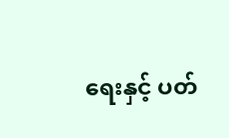ရေးနှင့် ပတ်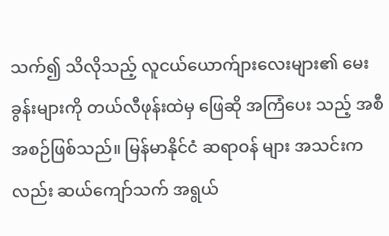သက်၍ သိလိုသည့် လူငယ်ယောက်ျားလေးများ၏ မေးခွန်းများကို တယ်လီဖုန်းထဲမှ ဖြေဆို အကြံပေး သည့် အစီအစဉ်ဖြစ်သည်။ မြန်မာနိုင်ငံ ဆရာဝန် များ အသင်းကလည်း ဆယ်ကျော်သက် အရွယ်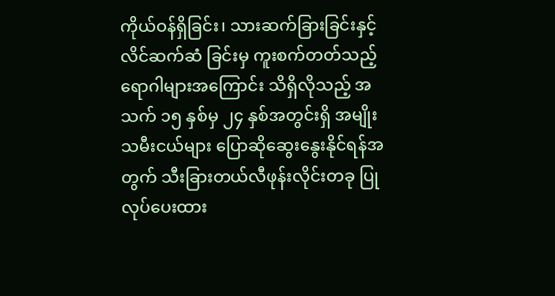ကိုယ်ဝန်ရှိခြင်း၊ သားဆက်ခြားခြင်းနှင့် လိင်ဆက်ဆံ ခြင်းမှ ကူးစက်တတ်သည့် ရောဂါများအကြောင်း သိရှိလိုသည့် အသက် ၁၅ နှစ်မှ ၂၄ နှစ်အတွင်းရှိ အမျိုးသမီးငယ်များ ပြောဆိုဆွေးနွေးနိုင်ရန်အတွက် သီးခြားတယ်လီဖုန်းလိုင်းတခု ပြုလုပ်ပေးထား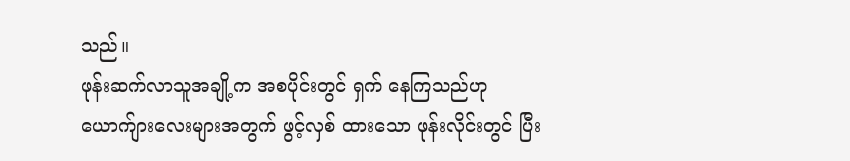သည်။
ဖုန်းဆက်လာသူအချို့က အစပိုင်းတွင် ရှက် နေကြသည်ဟု ယောက်ျားလေးများအတွက် ဖွင့်လှစ် ထားသော ဖုန်းလိုင်းတွင် ပြီး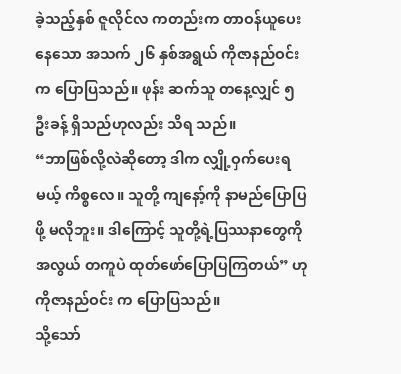ခဲ့သည့်နှစ် ဇူလိုင်လ ကတည်းက တာဝန်ယူပေးနေသော အသက် ၂၆ နှစ်အရွယ် ကိုဇာနည်ဝင်းက ပြောပြသည်။ ဖုန်း ဆက်သူ တနေ့လျှင် ၅ ဦးခန့် ရှိသည်ဟုလည်း သိရ သည်။
“ဘာဖြစ်လို့လဲဆိုတော့ ဒါက လျှို့ဝှက်ပေးရမယ့် ကိစ္စလေ။ သူတို့ ကျနော့်ကို နာမည်ပြောပြဖို့ မလိုဘူး။ ဒါကြောင့် သူတို့ရဲ့ပြဿနာတွေကို အလွယ် တကူပဲ ထုတ်ဖော်ပြောပြကြတယ်” ဟု ကိုဇာနည်ဝင်း က ပြောပြသည်။
သို့သော်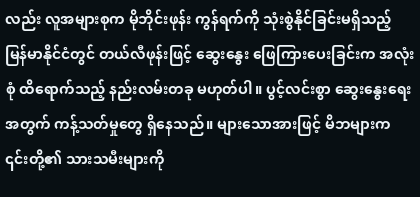လည်း လူအများစုက မိုဘိုင်းဖုန်း ကွန်ရက်ကို သုံးစွဲနိုင်ခြင်းမရှိသည့် မြန်မာနိုင်ငံတွင် တယ်လီဖုန်းဖြင့် ဆွေးနွေး ဖြေကြားပေးခြင်းက အလုံးစုံ ထိရောက်သည့် နည်းလမ်းတခု မဟုတ်ပါ။ ပွင့်လင်းစွာ ဆွေးနွေးရေးအတွက် ကန့်သတ်မှုတွေ ရှိနေသည်။ များသောအားဖြင့် မိဘများက ၎င်းတို့၏ သားသမီးများကို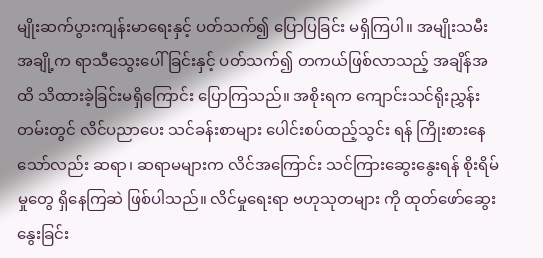မျိုးဆက်ပွားကျန်းမာရေးနှင့် ပတ်သက်၍ ပြောပြခြင်း မရှိကြပါ။ အမျိုးသမီးအချို့က ရာသီသွေးပေါ်ခြင်းနှင့် ပတ်သက်၍ တကယ်ဖြစ်လာသည့် အချိန်အထိ သိထားခဲ့ခြင်းမရှိကြောင်း ပြောကြသည်။ အစိုးရက ကျောင်းသင်ရိုးညွှန်းတမ်းတွင် လိင်ပညာပေး သင်ခန်းစာများ ပေါင်းစပ်ထည့်သွင်း ရန် ကြိုးစားနေသော်လည်း ဆရာ၊ ဆရာမများက လိင်အကြောင်း သင်ကြားဆွေးနွေးရန် စိုးရိမ်မှုတွေ ရှိနေကြဆဲ ဖြစ်ပါသည်။ လိင်မှုရေးရာ ဗဟုသုတများ ကို ထုတ်ဖော်ဆွေးနွေးခြင်း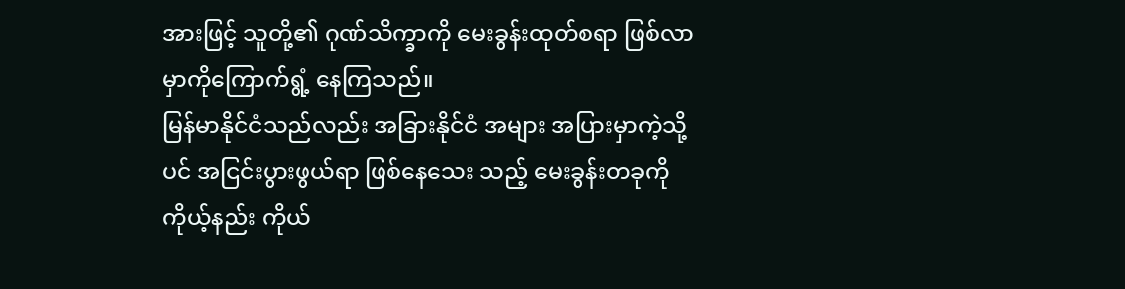အားဖြင့် သူတို့၏ ဂုဏ်သိက္ခာကို မေးခွန်းထုတ်စရာ ဖြစ်လာမှာကိုကြောက်ရွံ့ နေကြသည်။
မြန်မာနိုင်ငံသည်လည်း အခြားနိုင်ငံ အများ အပြားမှာကဲ့သို့ပင် အငြင်းပွားဖွယ်ရာ ဖြစ်နေသေး သည့် မေးခွန်းတခုကို ကိုယ့်နည်း ကိုယ်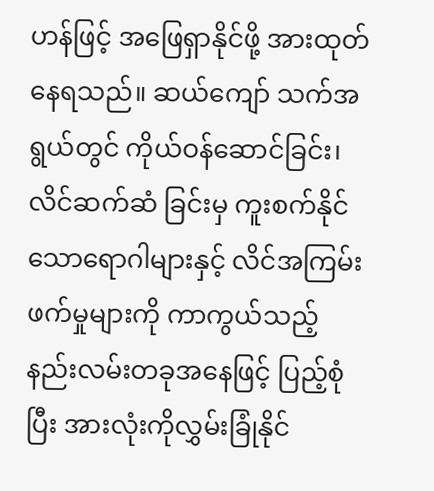ဟန်ဖြင့် အဖြေရှာနိုင်ဖို့ အားထုတ်နေရသည်။ ဆယ်ကျော် သက်အရွယ်တွင် ကိုယ်ဝန်ဆောင်ခြင်း၊ လိင်ဆက်ဆံ ခြင်းမှ ကူးစက်နိုင်သောရောဂါများနှင့် လိင်အကြမ်း ဖက်မှုများကို ကာကွယ်သည့် နည်းလမ်းတခုအနေဖြင့် ပြည့်စုံပြီး အားလုံးကိုလွှမ်းခြုံနိုင်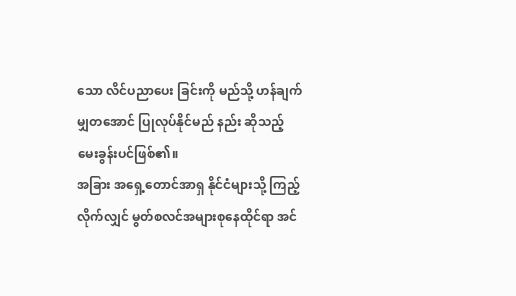သော လိင်ပညာပေး ခြင်းကို မည်သို့ ဟန်ချက်မျှတအောင် ပြုလုပ်နိုင်မည် နည်း ဆိုသည့် မေးခွန်းပင်ဖြစ်၏။
အခြား အရှေ့တောင်အာရှ နိုင်ငံများသို့ ကြည့် လိုက်လျှင် မွတ်စလင်အများစုနေထိုင်ရာ အင်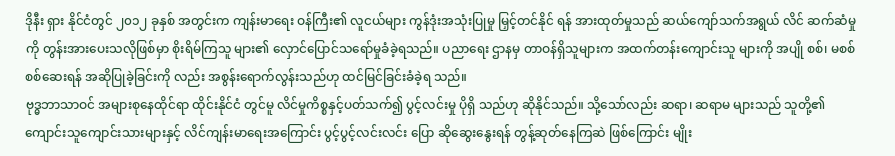ဒိုနီး ရှား နိုင်ငံတွင် ၂၀၁၂ ခုနှစ် အတွင်းက ကျန်းမာရေး ဝန်ကြီး၏ လူငယ်များ ကွန်ဒုံးအသုံးပြုမှု မြှင့်တင်နိုင် ရန် အားထုတ်မှုသည် ဆယ်ကျော်သက်အရွယ် လိင် ဆက်ဆံမှုကို တွန်းအားပေးသလိုဖြစ်မှာ စိုးရိမ်ကြသူ များ၏ လှောင်ပြောင်သရော်မှုခံခဲ့ရသည်။ ပညာရေး ဌာနမှ တာဝန်ရှိသူများက အထက်တန်းကျောင်းသူ များကို အပျို စစ်၊ မစစ် စစ်ဆေးရန် အဆိုပြုခဲ့ခြင်းကို လည်း အစွန်းရောက်လွန်းသည်ဟု ထင်မြင်ခြင်းခံခဲ့ရ သည်။
ဗုဒ္ဓဘာသာဝင် အများစုနေထိုင်ရာ ထိုင်းနိုင်ငံ တွင်မူ လိင်မှုကိစ္စနှင့်ပတ်သက်၍ ပွင့်လင်းမှု ပိုရှိ သည်ဟု ဆိုနိုင်သည်။ သို့သော်လည်း ဆရာ၊ ဆရာမ များသည် သူတို့၏ ကျောင်းသူကျောင်းသားများနှင့် လိင်ကျန်းမာရေးအကြောင်း ပွင့်ပွင့်လင်းလင်း ပြော ဆိုဆွေးနွေးရန် တွန့်ဆုတ်နေကြဆဲ ဖြစ်ကြောင်း မျိုး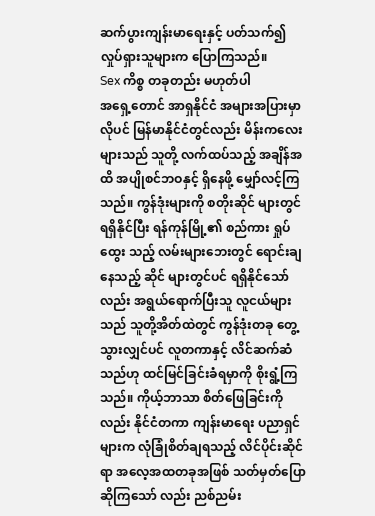ဆက်ပွားကျန်းမာရေးနှင့် ပတ်သက်၍ လှုပ်ရှားသူများက ပြောကြသည်။
Sex ကိစ္စ တခုတည်း မဟုတ်ပါ
အရှေ့တောင် အာရှနိုင်ငံ အများအပြားမှာ လိုပင် မြန်မာနိုင်ငံတွင်လည်း မိန်းကလေးများသည် သူတို့ လက်ထပ်သည့် အချိန်အထိ အပျိုစင်ဘဝနှင့် ရှိနေဖို့ မျှော်လင့်ကြသည်။ ကွန်ဒုံးများကို စတိုးဆိုင် များတွင် ရရှိနိုင်ပြီး ရန်ကုန်မြို့၏ စည်ကား ရှုပ်ထွေး သည့် လမ်းများဘေးတွင် ရောင်းချနေသည့် ဆိုင် များတွင်ပင် ရရှိနိုင်သော်လည်း အရွယ်ရောက်ပြီးသူ လူငယ်များသည် သူတို့အိတ်ထဲတွင် ကွန်ဒုံးတခု တွေ့သွားလျှင်ပင် လူတကာနှင့် လိင်ဆက်ဆံသည်ဟု ထင်မြင်ခြင်းခံရမှာကို စိုးရွံ့ကြသည်။ ကိုယ့်ဘာသာ စိတ်ဖြေခြင်းကိုလည်း နိုင်ငံတကာ ကျန်းမာရေး ပညာရှင်များက လုံခြုံစိတ်ချရသည့် လိင်ပိုင်းဆိုင်ရာ အလေ့အထတခုအဖြစ် သတ်မှတ်ပြောဆိုကြသော် လည်း ညစ်ညမ်း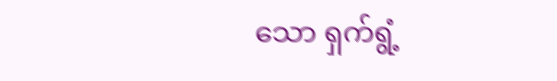သော ရှက်ရွံ့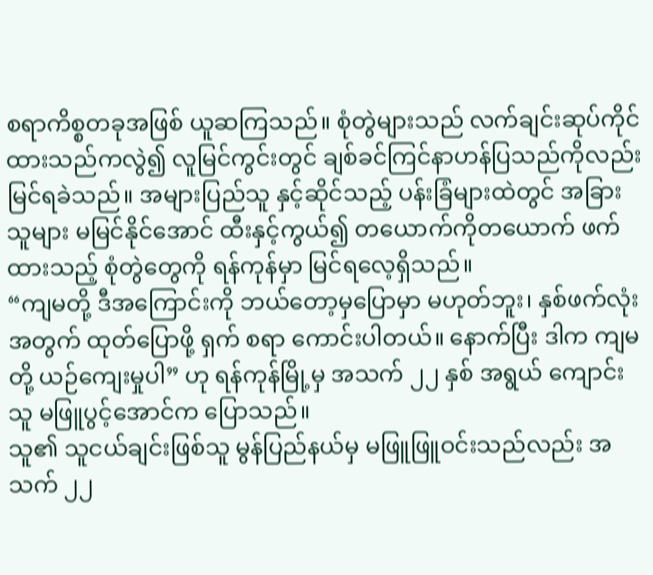စရာကိစ္စတခုအဖြစ် ယူဆကြသည်။ စုံတွဲများသည် လက်ချင်းဆုပ်ကိုင် ထားသည်ကလွဲ၍ လူမြင်ကွင်းတွင် ချစ်ခင်ကြင်နာဟန်ပြသည်ကိုလည်း မြင်ရခဲသည်။ အများပြည်သူ နှင့်ဆိုင်သည့် ပန်းခြံများထဲတွင် အခြားသူများ မမြင်နိုင်အောင် ထီးနှင့်ကွယ်၍ တယောက်ကိုတယောက် ဖက်ထားသည့် စုံတွဲတွေကို ရန်ကုန်မှာ မြင်ရလေ့ရှိသည်။
“ကျမတို့ ဒီအကြောင်းကို ဘယ်တော့မှပြောမှာ မဟုတ်ဘူး၊ နှစ်ဖက်လုံးအတွက် ထုတ်ပြောဖို့ ရှက် စရာ ကောင်းပါတယ်။ နောက်ပြီး ဒါက ကျမတို့ ယဉ်ကျေးမှုပါ” ဟု ရန်ကုန်မြို့မှ အသက် ၂၂ နှစ် အရွယ် ကျောင်းသူ မဖြူပွင့်အောင်က ပြောသည်။
သူ၏ သူငယ်ချင်းဖြစ်သူ မွန်ပြည်နယ်မှ မဖြူဖြူဝင်းသည်လည်း အသက် ၂၂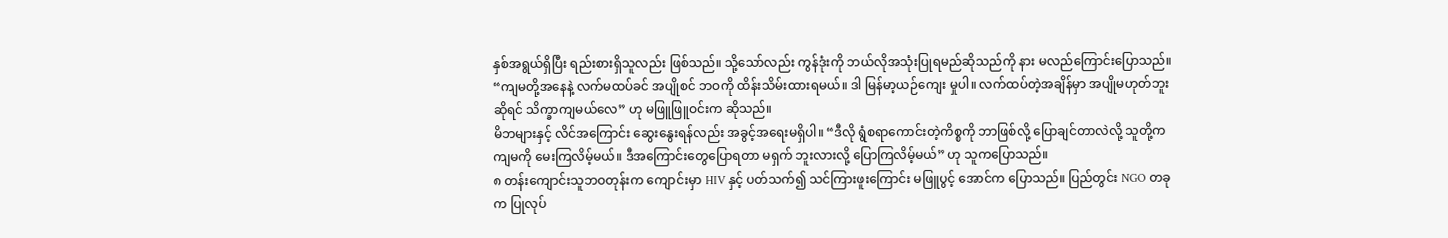နှစ်အရွယ်ရှိပြီး ရည်းစားရှိသူလည်း ဖြစ်သည်။ သို့သော်လည်း ကွန်ဒုံးကို ဘယ်လိုအသုံးပြုရမည်ဆိုသည်ကို နား မလည်ကြောင်းပြောသည်။
“ကျမတို့အနေနဲ့ လက်မထပ်ခင် အပျိုစင် ဘဝကို ထိန်းသိမ်းထားရမယ်။ ဒါ မြန်မာ့ယဉ်ကျေး မှုပါ။ လက်ထပ်တဲ့အချိန်မှာ အပျိုမဟုတ်ဘူးဆိုရင် သိက္ခာကျမယ်လေ” ဟု မဖြူဖြူဝင်းက ဆိုသည်။
မိဘများနှင့် လိင်အကြောင်း ဆွေးနွေးရန်လည်း အခွင့်အရေးမရှိပါ။ “ဒီလို ရွံစရာကောင်းတဲ့ကိစ္စကို ဘာဖြစ်လို့ ပြောချင်တာလဲလို့ သူတို့က ကျမကို မေးကြလိမ့်မယ်။ ဒီအကြောင်းတွေပြောရတာ မရှက် ဘူးလားလို့ ပြောကြလိမ့်မယ်” ဟု သူကပြောသည်။
၈ တန်းကျောင်းသူဘဝတုန်းက ကျောင်းမှာ HIV နှင့် ပတ်သက်၍ သင်ကြားဖူးကြောင်း မဖြူပွင့် အောင်က ပြောသည်။ ပြည်တွင်း NGO တခုက ပြုလုပ်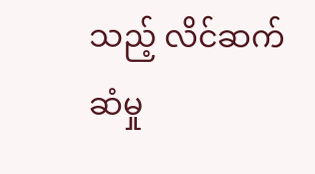သည့် လိင်ဆက်ဆံမှု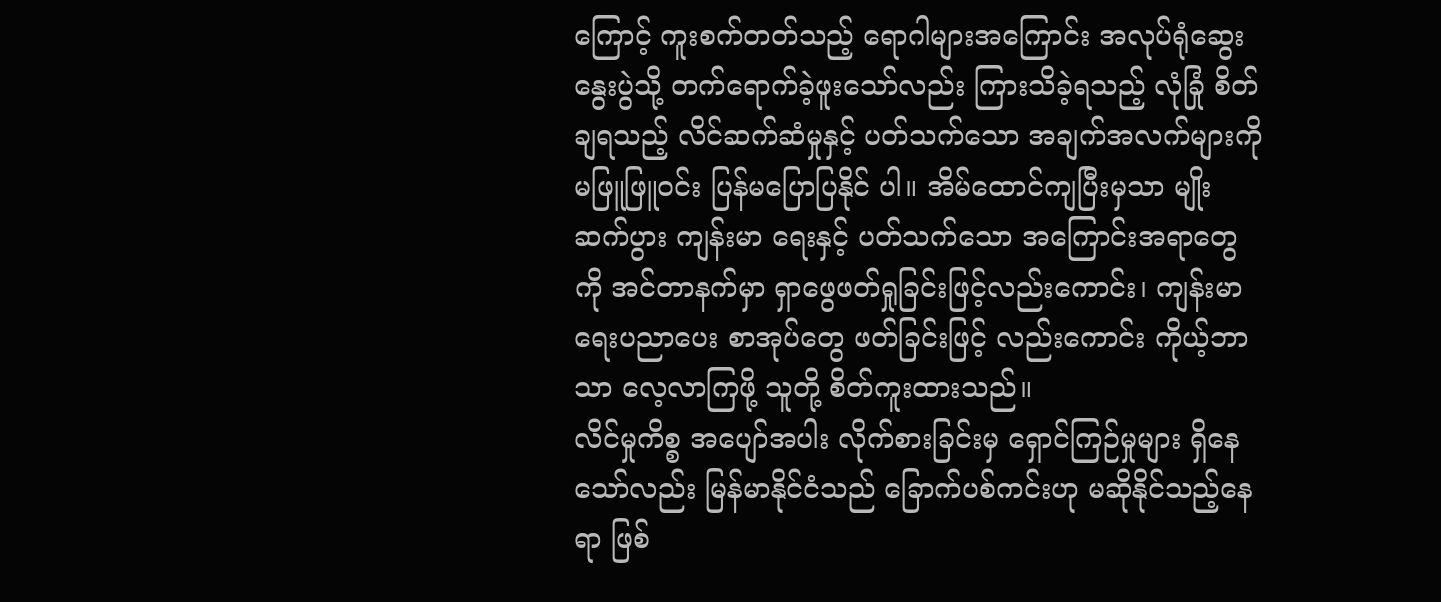ကြောင့် ကူးစက်တတ်သည့် ရောဂါများအကြောင်း အလုပ်ရုံဆွေးနွေးပွဲသို့ တက်ရောက်ခဲ့ဖူးသော်လည်း ကြားသိခဲ့ရသည့် လုံခြုံ စိတ်ချရသည့် လိင်ဆက်ဆံမှုနှင့် ပတ်သက်သော အချက်အလက်များကို မဖြူဖြူဝင်း ပြန်မပြောပြနိုင် ပါ။ အိမ်ထောင်ကျပြီးမှသာ မျိုးဆက်ပွား ကျန်းမာ ရေးနှင့် ပတ်သက်သော အကြောင်းအရာတွေကို အင်တာနက်မှာ ရှာဖွေဖတ်ရှုခြင်းဖြင့်လည်းကောင်း၊ ကျန်းမာရေးပညာပေး စာအုပ်တွေ ဖတ်ခြင်းဖြင့် လည်းကောင်း ကိုယ့်ဘာသာ လေ့လာကြဖို့ သူတို့ စိတ်ကူးထားသည်။
လိင်မှုကိစ္စ အပျော်အပါး လိုက်စားခြင်းမှ ရှောင်ကြဉ်မှုများ ရှိနေသော်လည်း မြန်မာနိုင်ငံသည် ခြောက်ပစ်ကင်းဟု မဆိုနိုင်သည့်နေရာ ဖြစ်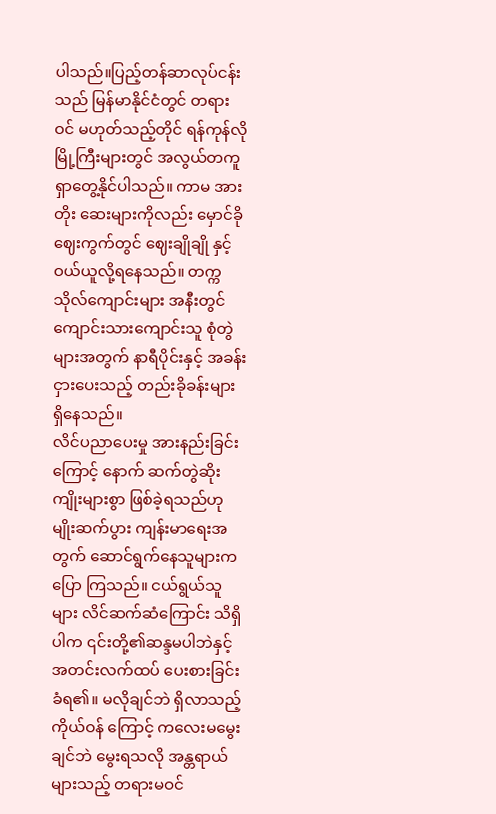ပါသည်။ပြည့်တန်ဆာလုပ်ငန်းသည် မြန်မာနိုင်ငံတွင် တရား ဝင် မဟုတ်သည့်တိုင် ရန်ကုန်လို မြို့ကြီးများတွင် အလွယ်တကူ ရှာတွေ့နိုင်ပါသည်။ ကာမ အားတိုး ဆေးများကိုလည်း မှောင်ခိုဈေးကွက်တွင် ဈေးချိုချို နှင့် ဝယ်ယူလို့ရနေသည်။ တက္ကသိုလ်ကျောင်းများ အနီးတွင် ကျောင်းသားကျောင်းသူ စုံတွဲများအတွက် နာရီပိုင်းနှင့် အခန်းငှားပေးသည့် တည်းခိုခန်းများ ရှိနေသည်။
လိင်ပညာပေးမှု အားနည်းခြင်းကြောင့် နောက် ဆက်တွဲဆိုးကျိုးများစွာ ဖြစ်ခဲ့ရသည်ဟု မျိုးဆက်ပွား ကျန်းမာရေးအတွက် ဆောင်ရွက်နေသူများက ပြော ကြသည်။ ငယ်ရွယ်သူများ လိင်ဆက်ဆံကြောင်း သိရှိပါက ၎င်းတို့၏ဆန္ဒမပါဘဲနှင့် အတင်းလက်ထပ် ပေးစားခြင်းခံရ၏။ မလိုချင်ဘဲ ရှိလာသည့် ကိုယ်ဝန် ကြောင့် ကလေးမမွေးချင်ဘဲ မွေးရသလို အန္တရာယ် များသည့် တရားမဝင်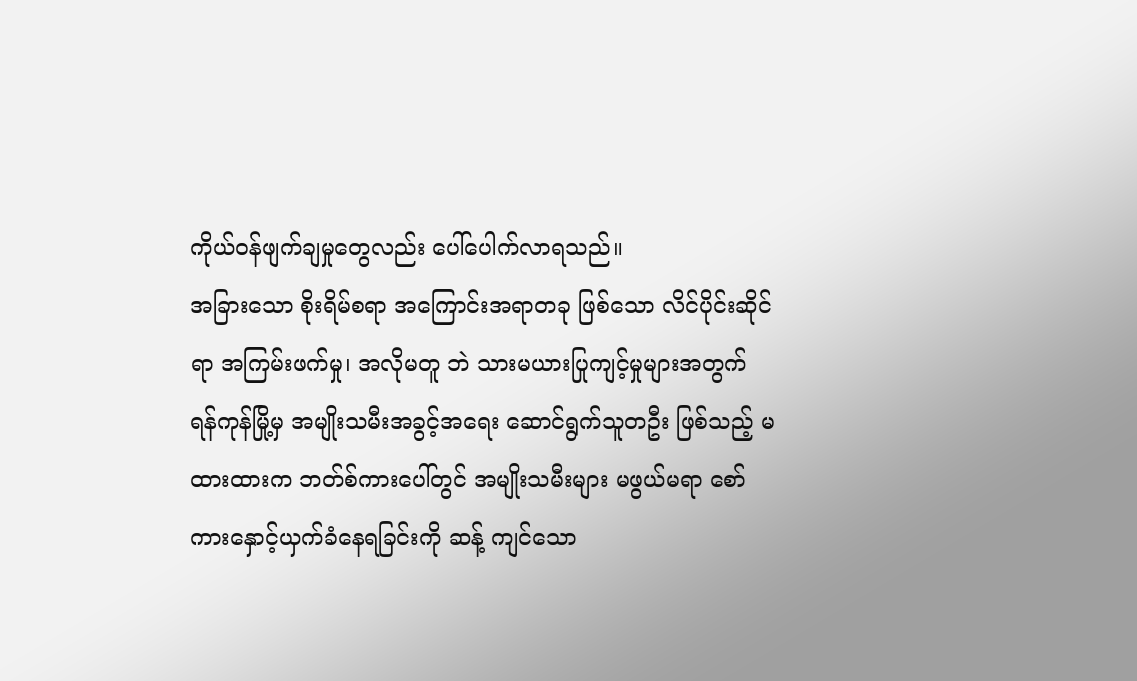ကိုယ်ဝန်ဖျက်ချမှုတွေလည်း ပေါ်ပေါက်လာရသည်။
အခြားသော စိုးရိမ်စရာ အကြောင်းအရာတခု ဖြစ်သော လိင်ပိုင်းဆိုင်ရာ အကြမ်းဖက်မှု၊ အလိုမတူ ဘဲ သားမယားပြုကျင့်မှုများအတွက် ရန်ကုန်မြို့မှ အမျိုးသမီးအခွင့်အရေး ဆောင်ရွက်သူတဦး ဖြစ်သည့် မထားထားက ဘတ်စ်ကားပေါ်တွင် အမျိုးသမီးများ မဖွယ်မရာ စော်ကားနှောင့်ယှက်ခံနေရခြင်းကို ဆန့် ကျင်သော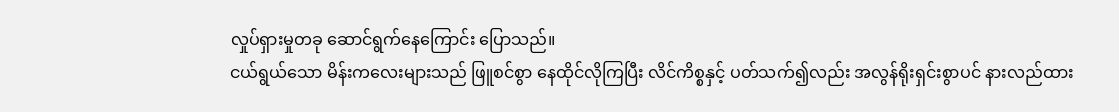လှုပ်ရှားမှုတခု ဆောင်ရွက်နေကြောင်း ပြောသည်။
ငယ်ရွယ်သော မိန်းကလေးများသည် ဖြူစင်စွာ နေထိုင်လိုကြပြီး လိင်ကိစ္စနှင့် ပတ်သက်၍လည်း အလွန်ရိုးရှင်းစွာပင် နားလည်ထား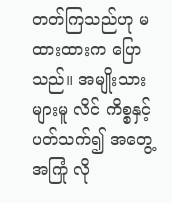တတ်ကြသည်ဟု မထားထားက ပြောသည်။ အမျိုးသားများမူ လိင် ကိစ္စနှင့် ပတ်သက်၍ အတွေ့အကြုံ လို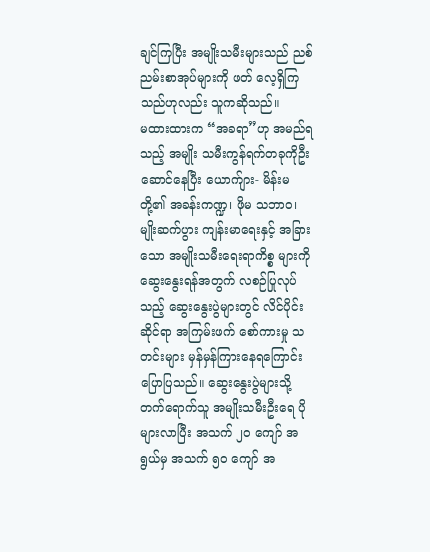ချင်ကြပြီး အမျိုးသမီးများသည် ညစ်ညမ်းစာအုပ်များကို ဖတ် လေ့ရှိကြသည်ဟုလည်း သူကဆိုသည်။
မထားထားက “အခရာ”ဟု အမည်ရသည့် အမျိုး သမီးကွန်ရက်တခုကိုဦးဆောင်နေပြီး ယောက်ျား- မိန်းမ တို့၏ အခန်းကဏ္ဍ၊ ဖိုမ သဘာဝ၊ မျိုးဆက်ပွား ကျန်းမာရေးနှင့် အခြားသော အမျိုးသမီးရေးရာကိစ္စ များကို ဆွေးနွေးရန်အတွက် လစဉ်ပြုလုပ်သည့် ဆွေးနွေးပွဲများတွင် လိင်ပိုင်းဆိုင်ရာ အကြမ်းဖက် စော်ကားမှု သတင်းများ မှန်မှန်ကြားနေရကြောင်း ပြောပြသည်။ ဆွေးနွေးပွဲများသို့ တက်ရောက်သူ အမျိုးသမီးဦးရေ ပိုများလာပြီး အသက် ၂၀ ကျော် အရွယ်မှ အသက် ၅၀ ကျော် အ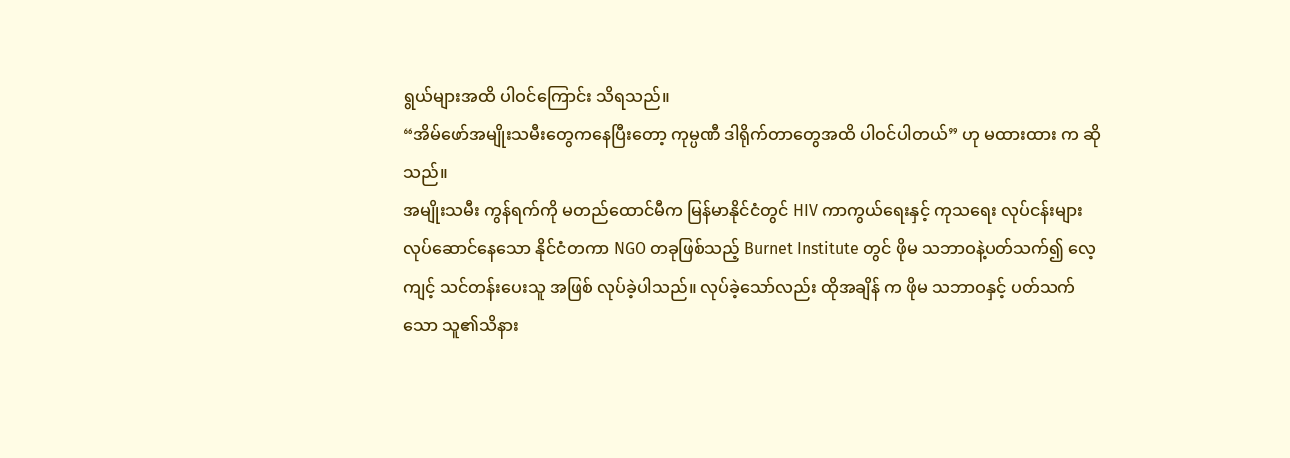ရွယ်များအထိ ပါဝင်ကြောင်း သိရသည်။
“အိမ်ဖော်အမျိုးသမီးတွေကနေပြီးတော့ ကုမ္ပဏီ ဒါရိုက်တာတွေအထိ ပါဝင်ပါတယ်” ဟု မထားထား က ဆိုသည်။
အမျိုးသမီး ကွန်ရက်ကို မတည်ထောင်မီက မြန်မာနိုင်ငံတွင် HIV ကာကွယ်ရေးနှင့် ကုသရေး လုပ်ငန်းများ လုပ်ဆောင်နေသော နိုင်ငံတကာ NGO တခုဖြစ်သည့် Burnet Institute တွင် ဖိုမ သဘာဝနဲ့ပတ်သက်၍ လေ့ကျင့် သင်တန်းပေးသူ အဖြစ် လုပ်ခဲ့ပါသည်။ လုပ်ခဲ့သော်လည်း ထိုအချိန် က ဖိုမ သဘာဝနှင့် ပတ်သက်သော သူ၏သိနား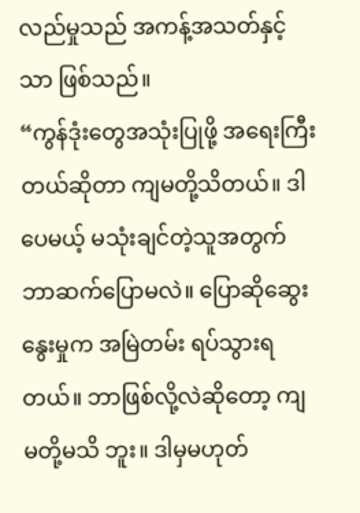လည်မှုသည် အကန့်အသတ်နှင့်သာ ဖြစ်သည်။
“ကွန်ဒုံးတွေအသုံးပြုဖို့ အရေးကြီးတယ်ဆိုတာ ကျမတို့သိတယ်။ ဒါပေမယ့် မသုံးချင်တဲ့သူအတွက် ဘာဆက်ပြောမလဲ။ ပြောဆိုဆွေးနွေးမှုက အမြဲတမ်း ရပ်သွားရတယ်။ ဘာဖြစ်လို့လဲဆိုတော့ ကျမတို့မသိ ဘူး။ ဒါမှမဟုတ်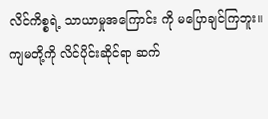လိင်ကိစ္စရဲ့ သာယာမှုအကြောင်း ကို မပြောချင်ကြဘူး။ ကျမတို့ကို လိင်ပိုင်းဆိုင်ရာ ဆက်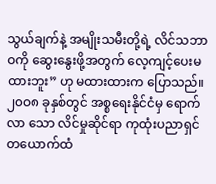သွယ်ချက်နဲ့ အမျိုးသမီးတို့ရဲ့ လိင်သဘာဝကို ဆွေးနွေးဖို့အတွက် လေ့ကျင့်ပေးမထားဘူး” ဟု မထားထားက ပြောသည်။
၂၀ဝ၈ ခုနှစ်တွင် အစ္စရေးနိုင်ငံမှ ရောက်လာ သော လိင်မှုဆိုင်ရာ ကုထုံးပညာရှင်တယောက်ထံ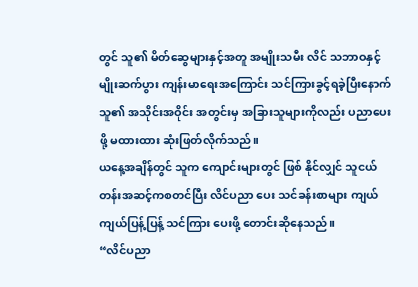တွင် သူ၏ မိတ်ဆွေများနှင့်အတူ အမျိုးသမီး လိင် သဘာဝနှင့် မျိုးဆက်ပွား ကျန်းမာရေးအကြောင်း သင်ကြားခွင့်ရခဲ့ပြီးနောက် သူ၏ အသိုင်းအဝိုင်း အတွင်းမှ အခြားသူများကိုလည်း ပညာပေးဖို့ မထားထား ဆုံးဖြတ်လိုက်သည်။
ယနေ့အချိန်တွင် သူက ကျောင်းများတွင် ဖြစ် နိုင်လျှင် သူငယ်တန်းအဆင့်ကစတင်ပြီး လိင်ပညာ ပေး သင်ခန်းစာများ ကျယ်ကျယ်ပြန့်ပြန့် သင်ကြား ပေးဖို့ တောင်းဆိုနေသည်။
“လိင်ပညာ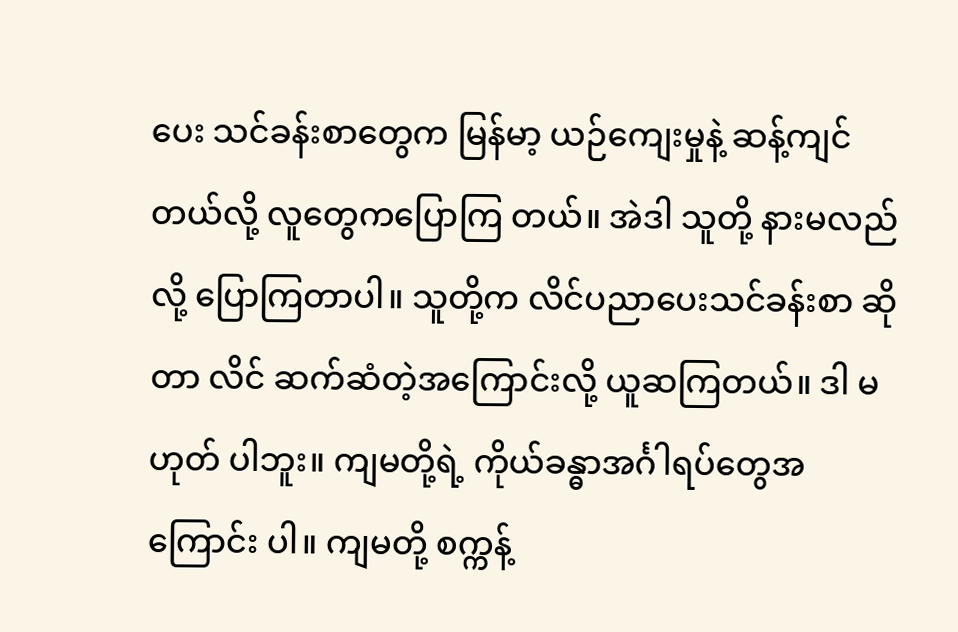ပေး သင်ခန်းစာတွေက မြန်မာ့ ယဉ်ကျေးမှုနဲ့ ဆန့်ကျင်တယ်လို့ လူတွေကပြောကြ တယ်။ အဲဒါ သူတို့ နားမလည်လို့ ပြောကြတာပါ။ သူတို့က လိင်ပညာပေးသင်ခန်းစာ ဆိုတာ လိင် ဆက်ဆံတဲ့အကြောင်းလို့ ယူဆကြတယ်။ ဒါ မဟုတ် ပါဘူး။ ကျမတို့ရဲ့ ကိုယ်ခန္ဓာအင်္ဂါရပ်တွေအကြောင်း ပါ။ ကျမတို့ စက္ကန့်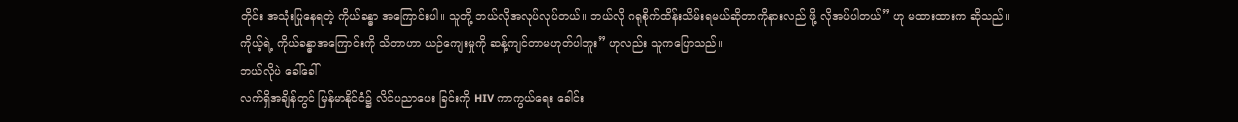တိုင်း အသုံးပြုနေရတဲ့ ကိုယ်ခန္ဓာ အကြောင်းပါ။ သူတို့ ဘယ်လိုအလုပ်လုပ်တယ်။ ဘယ်လို ဂရုစိုက်ထိန်းသိမ်းရမယ်ဆိုတာကိုနားလည် ဖို့ လိုအပ်ပါတယ်” ဟု မထားထားက ဆိုသည်။
ကိုယ့်ရဲ့ ကိုယ်ခန္ဓာအကြောင်းကို သိတာဟာ ယဉ်ကျေးမှုကို ဆန့်ကျင်တာမဟုတ်ပါဘူး” ဟုလည်း သူကပြောသည်။
ဘယ်လိုပဲ ခေါ်ခေါ်
လက်ရှိအချိန်တွင် မြန်မာနိုင်ငံ၌ လိင်ပညာပေး ခြင်းကို HIV ကာကွယ်ရေး ခေါင်း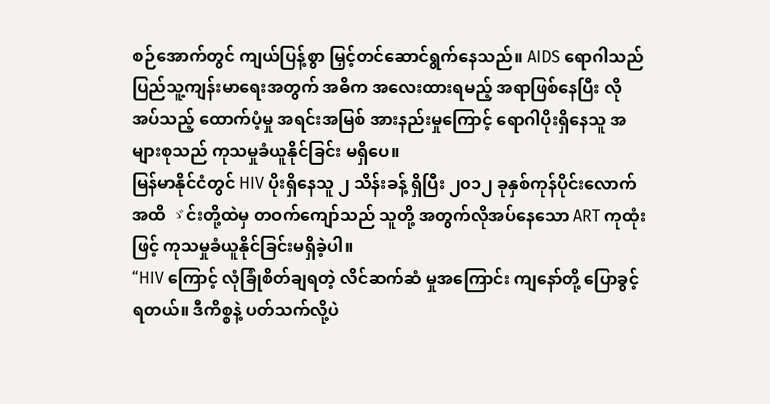စဉ်အောက်တွင် ကျယ်ပြန့်စွာ မြှင့်တင်ဆောင်ရွက်နေသည်။ AIDS ရောဂါသည် ပြည်သူ့ကျန်းမာရေးအတွက် အဓိက အလေးထားရမည့် အရာဖြစ်နေပြီး လိုအပ်သည့် ထောက်ပံ့မှု အရင်းအမြစ် အားနည်းမှုကြောင့် ရောဂါပိုးရှိနေသူ အများစုသည် ကုသမှုခံယူနိုင်ခြင်း မရှိပေ။
မြန်မာနိုင်ငံတွင် HIV ပိုးရှိနေသူ ၂ သိန်းခန့် ရှိပြီး ၂၀၁၂ ခုနှစ်ကုန်ပိုင်းလောက်အထိ ゞင်းတို့ထဲမှ တဝက်ကျော်သည် သူတို့ အတွက်လိုအပ်နေသော ART ကုထုံးဖြင့် ကုသမှုခံယူနိုင်ခြင်းမရှိခဲ့ပါ။
“HIV ကြောင့် လုံခြုံစိတ်ချရတဲ့ လိင်ဆက်ဆံ မှုအကြောင်း ကျနော်တို့ ပြောခွင့်ရတယ်။ ဒီကိစ္စနဲ့ ပတ်သက်လို့ပဲ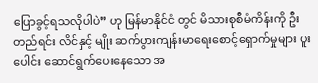ပြောခွင့်ရသလိုပါပဲ” ဟု မြန်မာနိုင်ငံ တွင် မိသားစုစီမံကိန်းကို ဦးတည်ရင်း လိင်နှင့် မျိုး ဆက်ပွားကျန်းမာရေးစောင့်ရှောက်မှုများ ပူးပေါင်း ဆောင်ရွက်ပေးနေသော အ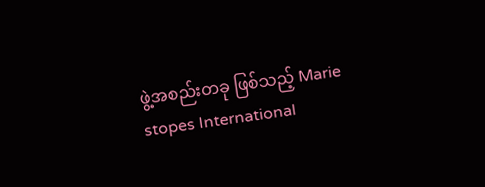ဖွဲ့အစည်းတခု ဖြစ်သည့် Marie stopes International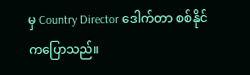မှ Country Director ဒေါက်တာ စစ်နိုင်ကပြောသည်။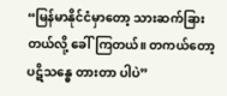“မြန်မာနိုင်ငံမှာတော့ သားဆက်ခြားတယ်လို့ ခေါ်ကြတယ်။ တကယ်တော့ ပဋိသန္ဓေ တားတာ ပါပဲ”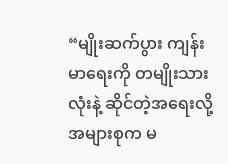“မျိုးဆက်ပွား ကျန်းမာရေးကို တမျိုးသားလုံးနဲ့ ဆိုင်တဲ့အရေးလို့ အများစုက မ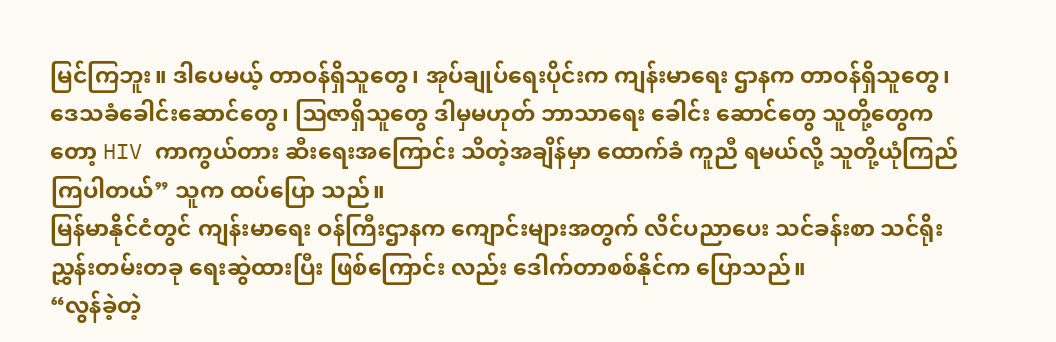မြင်ကြဘူး။ ဒါပေမယ့် တာဝန်ရှိသူတွေ၊ အုပ်ချုပ်ရေးပိုင်းက ကျန်းမာရေး ဌာနက တာဝန်ရှိသူတွေ၊ ဒေသခံခေါင်းဆောင်တွေ၊ ဩဇာရှိသူတွေ ဒါမှမဟုတ် ဘာသာရေး ခေါင်း ဆောင်တွေ သူတို့တွေကတော့ HIV ကာကွယ်တား ဆီးရေးအကြောင်း သိတဲ့အချိန်မှာ ထောက်ခံ ကူညီ ရမယ်လို့ သူတို့ယုံကြည်ကြပါတယ်” သူက ထပ်ပြော သည်။
မြန်မာနိုင်ငံတွင် ကျန်းမာရေး ဝန်ကြီးဌာနက ကျောင်းများအတွက် လိင်ပညာပေး သင်ခန်းစာ သင်ရိုးညွှန်းတမ်းတခု ရေးဆွဲထားပြီး ဖြစ်ကြောင်း လည်း ဒေါက်တာစစ်နိုင်က ပြောသည်။
“လွန်ခဲ့တဲ့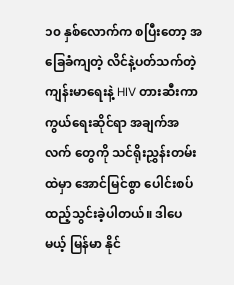၁၀ နှစ်လောက်က စပြီးတော့ အခြေခံကျတဲ့ လိင်နဲ့ပတ်သက်တဲ့ ကျန်းမာရေးနဲ့ HIV တားဆီးကာကွယ်ရေးဆိုင်ရာ အချက်အလက် တွေကို သင်ရိုးညွှန်းတမ်းထဲမှာ အောင်မြင်စွာ ပေါင်းစပ်ထည့်သွင်းခဲ့ပါတယ်။ ဒါပေမယ့် မြန်မာ နိုင်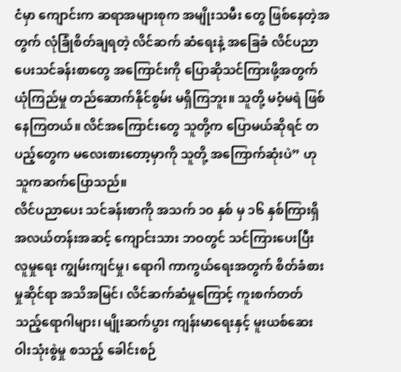ငံမှာ ကျောင်းက ဆရာအများစုက အမျိုးသမီး တွေ ဖြစ်နေတဲ့အတွက် လုံခြုံစိတ်ချရတဲ့ လိင်ဆက် ဆံရေးနဲ့ အခြေခံ လိင်ပညာပေးသင်ခန်းစာတွေ အကြောင်းကို ပြောဆိုသင်ကြားဖို့အတွက် ယုံကြည်မှု တည်ဆောက်နိုင်စွမ်း မရှိကြဘူး။ သူတို့ မဝံ့မရဲ ဖြစ်နေကြတယ်။ လိင်အကြောင်းတွေ သူတို့က ပြောမယ်ဆိုရင် တပည့်တွေက မလေးစားတော့မှာကို သူတို့ အကြောက်ဆုံးပဲ” ဟု သူကဆက်ပြောသည်။
လိင်ပညာပေး သင်ခန်းစာကို အသက် ၁၀ နှစ် မှ ၁၆ နှစ်ကြားရှိ အလယ်တန်းအဆင့် ကျောင်းသား ဘဝတွင် သင်ကြားပေးပြီး လူမှုရေး ကျွမ်းကျင်မှု၊ ရောဂါ ကာကွယ်ရေးအတွက် စိတ်ခံစားမှုဆိုင်ရာ အသိအမြင်၊ လိင်ဆက်ဆံမှုကြောင့် ကူးစက်တတ် သည့်ရောဂါများ၊ မျိုးဆက်ပွား ကျန်းမာရေးနှင့် မူးယစ်ဆေးဝါးသုံးစွဲမှု စသည့် ခေါင်းစဉ်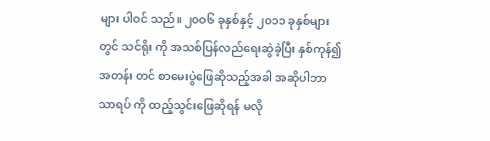များ ပါဝင် သည်။ ၂၀ဝ၆ ခုနှစ်နှင့် ၂၀၁၁ ခုနှစ်များတွင် သင်ရိုး ကို အသစ်ပြန်လည်ရေးဆွဲခဲ့ပြီး နှစ်ကုန်၍ အတန်း တင် စာမေးပွဲဖြေဆိုသည့်အခါ အဆိုပါဘာသာရပ် ကို ထည့်သွင်းဖြေဆိုရန် မလို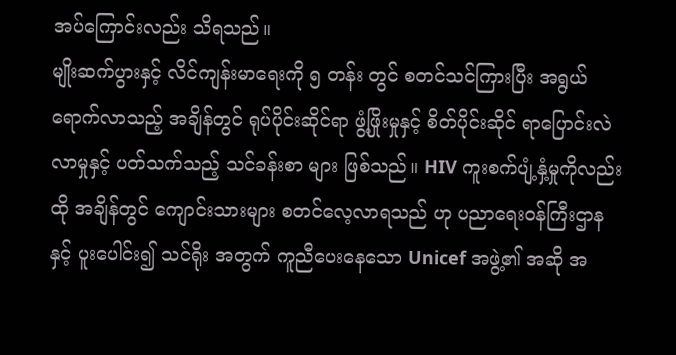အပ်ကြောင်းလည်း သိရသည်။
မျိုးဆက်ပွားနှင့် လိင်ကျန်းမာရေးကို ၅ တန်း တွင် စတင်သင်ကြားပြီး အရွယ်ရောက်လာသည့် အချိန်တွင် ရုပ်ပိုင်းဆိုင်ရာ ဖွံ့ဖြိုးမှုနှင့် စိတ်ပိုင်းဆိုင် ရာပြောင်းလဲလာမှုနှင့် ပတ်သက်သည့် သင်ခန်းစာ များ ဖြစ်သည်။ HIV ကူးစက်ပျံ့နှံ့မှုကိုလည်း ထို အချိန်တွင် ကျောင်းသားများ စတင်လေ့လာရသည် ဟု ပညာရေးဝန်ကြီးဌာနနှင့် ပူးပေါင်း၍ သင်ရိုး အတွက် ကူညီပေးနေသော Unicef အဖွဲ့၏ အဆို အ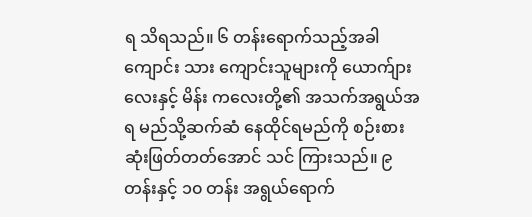ရ သိရသည်။ ၆ တန်းရောက်သည့်အခါ ကျောင်း သား ကျောင်းသူများကို ယောက်ျားလေးနှင့် မိန်း ကလေးတို့၏ အသက်အရွယ်အရ မည်သို့ဆက်ဆံ နေထိုင်ရမည်ကို စဉ်းစားဆုံးဖြတ်တတ်အောင် သင် ကြားသည်။ ၉ တန်းနှင့် ၁၀ တန်း အရွယ်ရောက်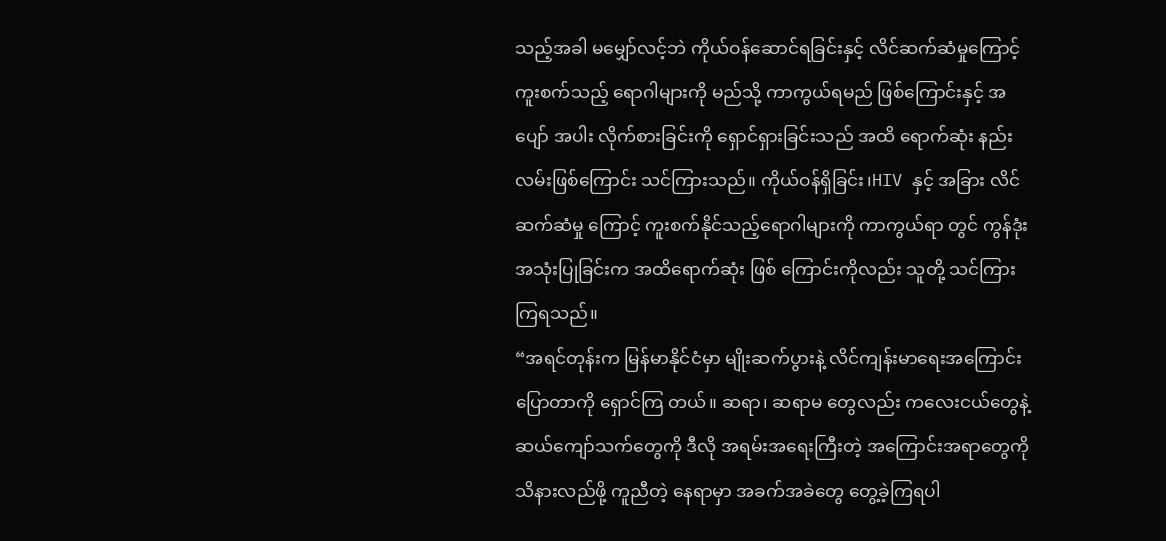သည့်အခါ မမျှော်လင့်ဘဲ ကိုယ်ဝန်ဆောင်ရခြင်းနှင့် လိင်ဆက်ဆံမှုကြောင့် ကူးစက်သည့် ရောဂါများကို မည်သို့ ကာကွယ်ရမည် ဖြစ်ကြောင်းနှင့် အပျော် အပါး လိုက်စားခြင်းကို ရှောင်ရှားခြင်းသည် အထိ ရောက်ဆုံး နည်းလမ်းဖြစ်ကြောင်း သင်ကြားသည်။ ကိုယ်ဝန်ရှိခြင်း၊HIV နှင့် အခြား လိင်ဆက်ဆံမှု ကြောင့် ကူးစက်နိုင်သည့်ရောဂါများကို ကာကွယ်ရာ တွင် ကွန်ဒုံးအသုံးပြုခြင်းက အထိရောက်ဆုံး ဖြစ် ကြောင်းကိုလည်း သူတို့ သင်ကြားကြရသည်။
“အရင်တုန်းက မြန်မာနိုင်ငံမှာ မျိုးဆက်ပွားနဲ့ လိင်ကျန်းမာရေးအကြောင်း ပြောတာကို ရှောင်ကြ တယ်။ ဆရာ၊ ဆရာမ တွေလည်း ကလေးငယ်တွေနဲ့ ဆယ်ကျော်သက်တွေကို ဒီလို အရမ်းအရေးကြီးတဲ့ အကြောင်းအရာတွေကို သိနားလည်ဖို့ ကူညီတဲ့ နေရာမှာ အခက်အခဲတွေ တွေ့ခဲ့ကြရပါ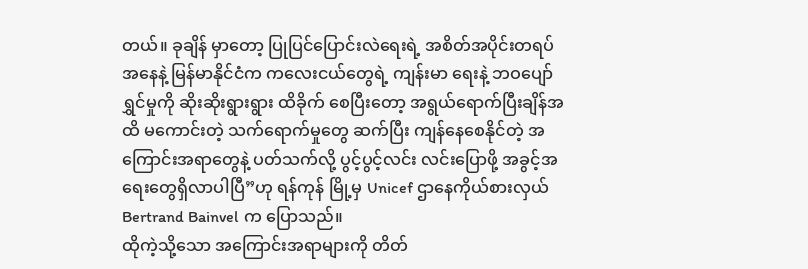တယ်။ ခုချိန် မှာတော့ ပြုပြင်ပြောင်းလဲရေးရဲ့ အစိတ်အပိုင်းတရပ် အနေနဲ့ မြန်မာနိုင်ငံက ကလေးငယ်တွေရဲ့ ကျန်းမာ ရေးနဲ့ ဘဝပျော်ရွှင်မှုကို ဆိုးဆိုးရွားရွား ထိခိုက် စေပြီးတော့ အရွယ်ရောက်ပြီးချိန်အထိ မကောင်းတဲ့ သက်ရောက်မှုတွေ ဆက်ပြီး ကျန်နေစေနိုင်တဲ့ အကြောင်းအရာတွေနဲ့ ပတ်သက်လို့ ပွင့်ပွင့်လင်း လင်းပြောဖို့ အခွင့်အရေးတွေရှိလာပါပြီ”ဟု ရန်ကုန် မြို့မှ Unicef ဌာနေကိုယ်စားလှယ် Bertrand Bainvel က ပြောသည်။
ထိုကဲ့သို့သော အကြောင်းအရာများကို တိတ်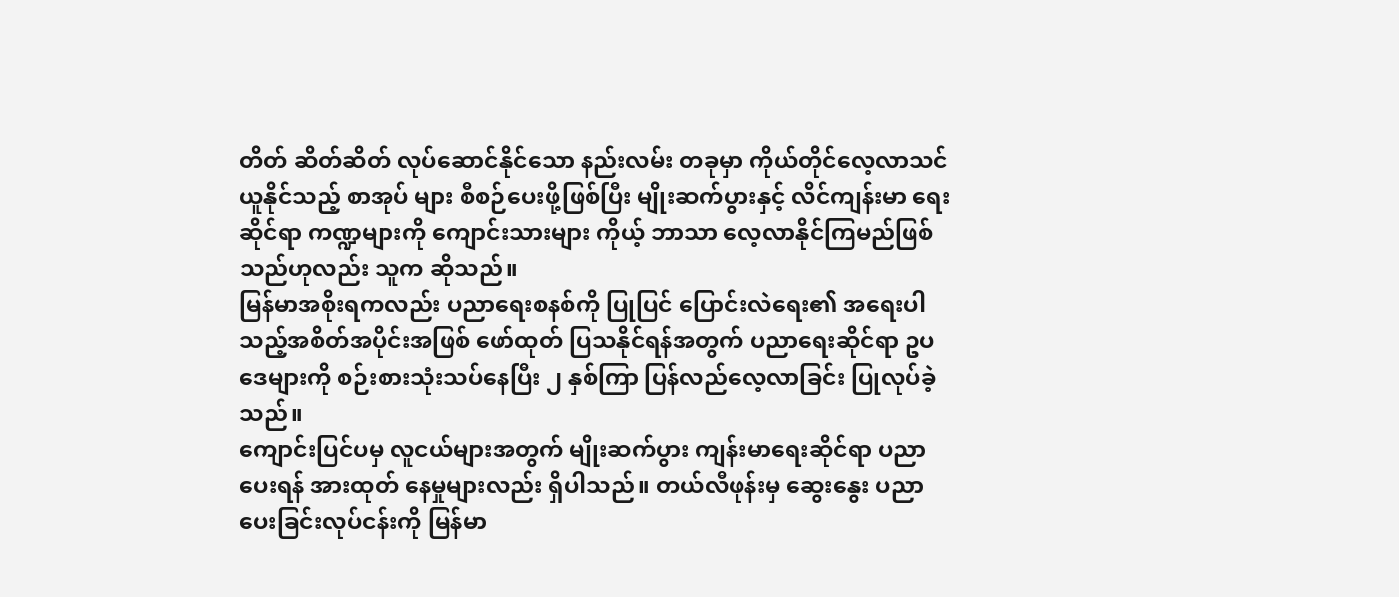တိတ် ဆိတ်ဆိတ် လုပ်ဆောင်နိုင်သော နည်းလမ်း တခုမှာ ကိုယ်တိုင်လေ့လာသင်ယူနိုင်သည့် စာအုပ် များ စီစဉ်ပေးဖို့ဖြစ်ပြီး မျိုးဆက်ပွားနှင့် လိင်ကျန်းမာ ရေးဆိုင်ရာ ကဏ္ဍများကို ကျောင်းသားများ ကိုယ့် ဘာသာ လေ့လာနိုင်ကြမည်ဖြစ်သည်ဟုလည်း သူက ဆိုသည်။
မြန်မာအစိုးရကလည်း ပညာရေးစနစ်ကို ပြုပြင် ပြောင်းလဲရေး၏ အရေးပါသည့်အစိတ်အပိုင်းအဖြစ် ဖော်ထုတ် ပြသနိုင်ရန်အတွက် ပညာရေးဆိုင်ရာ ဥပဒေများကို စဉ်းစားသုံးသပ်နေပြီး ၂ နှစ်ကြာ ပြန်လည်လေ့လာခြင်း ပြုလုပ်ခဲ့သည်။
ကျောင်းပြင်ပမှ လူငယ်များအတွက် မျိုးဆက်ပွား ကျန်းမာရေးဆိုင်ရာ ပညာပေးရန် အားထုတ် နေမှုများလည်း ရှိပါသည်။ တယ်လီဖုန်းမှ ဆွေးနွေး ပညာပေးခြင်းလုပ်ငန်းကို မြန်မာ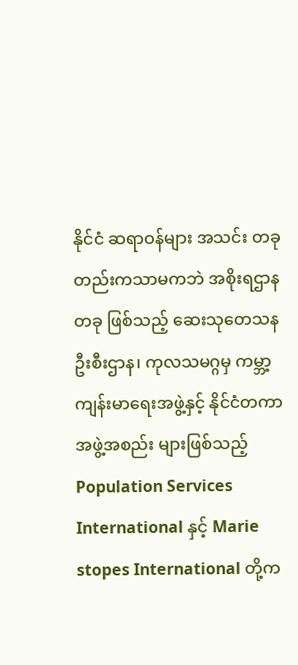နိုင်ငံ ဆရာဝန်များ အသင်း တခုတည်းကသာမကဘဲ အစိုးရဌာနတခု ဖြစ်သည့် ဆေးသုတေသနဦးစီးဌာန၊ ကုလသမဂ္ဂမှ ကမ္ဘာ့ကျန်းမာရေးအဖွဲ့နှင့် နိုင်ငံတကာ အဖွဲ့အစည်း များဖြစ်သည့် Population Services International နှင့် Marie stopes International တို့က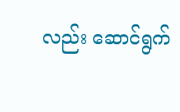လည်း ဆောင်ရွက်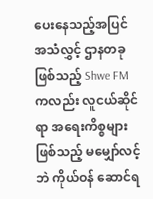ပေးနေသည့်အပြင် အသံလွှင့် ဌာနတခုဖြစ်သည့် Shwe FM ကလည်း လူငယ်ဆိုင် ရာ အရေးကိစ္စများဖြစ်သည့် မမျှော်လင့်ဘဲ ကိုယ်ဝန် ဆောင်ရ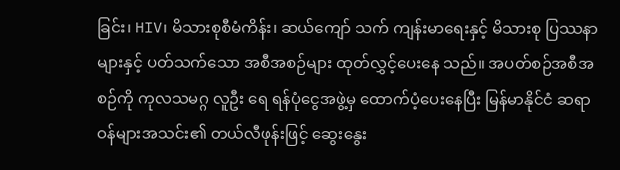ခြင်း၊ HIV၊ မိသားစုစီမံကိန်း၊ ဆယ်ကျော် သက် ကျန်းမာရေးနှင့် မိသားစု ပြဿနာများနှင့် ပတ်သက်သော အစီအစဉ်များ ထုတ်လွှင့်ပေးနေ သည်။ အပတ်စဉ်အစီအစဉ်ကို ကုလသမဂ္ဂ လူဦး ရေ ရန်ပုံငွေအဖွဲ့မှ ထောက်ပံ့ပေးနေပြီး မြန်မာနိုင်ငံ ဆရာဝန်များအသင်း၏ တယ်လီဖုန်းဖြင့် ဆွေးနွေး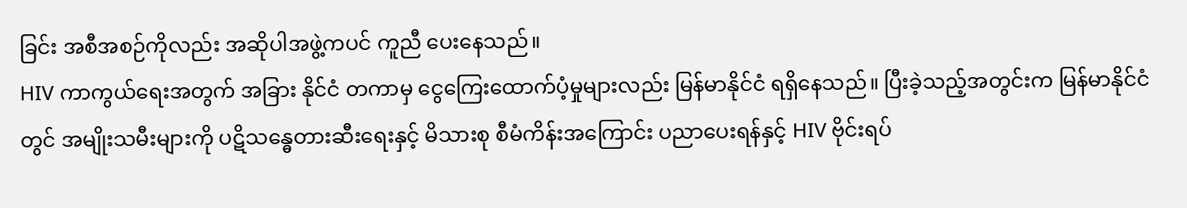ခြင်း အစီအစဉ်ကိုလည်း အဆိုပါအဖွဲ့ကပင် ကူညီ ပေးနေသည်။
HIV ကာကွယ်ရေးအတွက် အခြား နိုင်ငံ တကာမှ ငွေကြေးထောက်ပံ့မှုများလည်း မြန်မာနိုင်ငံ ရရှိနေသည်။ ပြီးခဲ့သည့်အတွင်းက မြန်မာနိုင်ငံတွင် အမျိုးသမီးများကို ပဋိသန္ဓေတားဆီးရေးနှင့် မိသားစု စီမံကိန်းအကြောင်း ပညာပေးရန်နှင့် HIV ဗိုင်းရပ်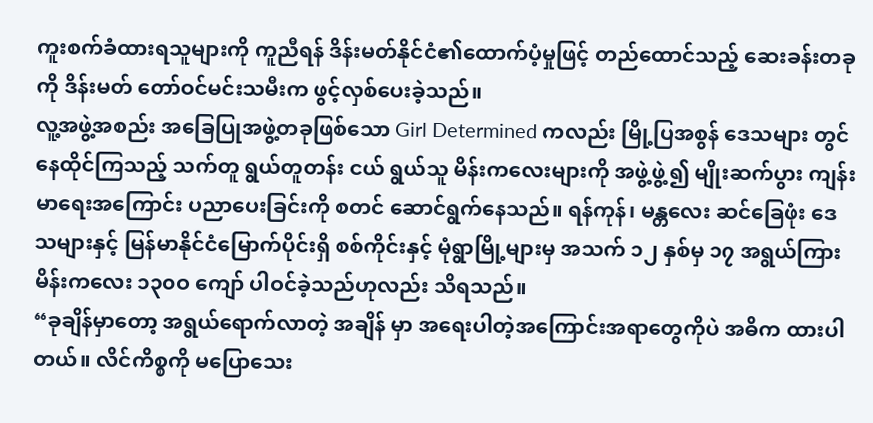ကူးစက်ခံထားရသူများကို ကူညီရန် ဒိန်းမတ်နိုင်ငံ၏ထောက်ပံ့မှုဖြင့် တည်ထောင်သည့် ဆေးခန်းတခုကို ဒိန်းမတ် တော်ဝင်မင်းသမီးက ဖွင့်လှစ်ပေးခဲ့သည်။
လူ့အဖွဲ့အစည်း အခြေပြုအဖွဲ့တခုဖြစ်သော Girl Determined ကလည်း မြို့ပြအစွန် ဒေသများ တွင် နေထိုင်ကြသည့် သက်တူ ရွယ်တူတန်း ငယ် ရွယ်သူ မိန်းကလေးများကို အဖွဲ့ဖွဲ့၍ မျိုးဆက်ပွား ကျန်းမာရေးအကြောင်း ပညာပေးခြင်းကို စတင် ဆောင်ရွက်နေသည်။ ရန်ကုန်၊ မန္တလေး ဆင်ခြေဖုံး ဒေသများနှင့် မြန်မာနိုင်ငံမြောက်ပိုင်းရှိ စစ်ကိုင်းနှင့် မုံရွာမြို့များမှ အသက် ၁၂ နှစ်မှ ၁၇ အရွယ်ကြား မိန်းကလေး ၁၃၀ဝ ကျော် ပါဝင်ခဲ့သည်ဟုလည်း သိရသည်။
“ခုချိန်မှာတော့ အရွယ်ရောက်လာတဲ့ အချိန် မှာ အရေးပါတဲ့အကြောင်းအရာတွေကိုပဲ အဓိက ထားပါတယ်။ လိင်ကိစ္စကို မပြောသေး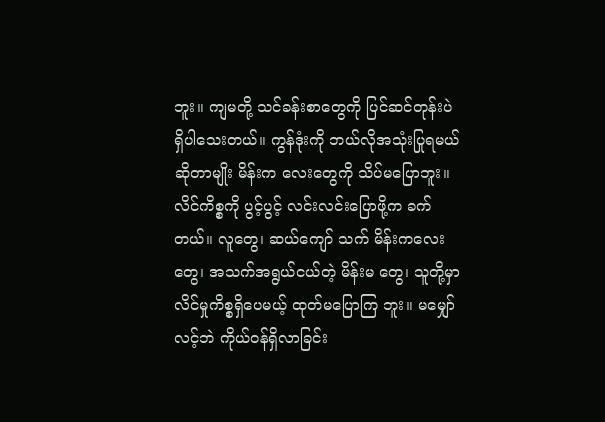ဘူး။ ကျမတို့ သင်ခန်းစာတွေကို ပြင်ဆင်တုန်းပဲ ရှိပါသေးတယ်။ ကွန်ဒုံးကို ဘယ်လိုအသုံးပြုရမယ်ဆိုတာမျိုး မိန်းက လေးတွေကို သိပ်မပြောဘူး။ လိင်ကိစ္စကို ပွင့်ပွင့် လင်းလင်းပြောဖို့က ခက်တယ်။ လူတွေ၊ ဆယ်ကျော် သက် မိန်းကလေးတွေ၊ အသက်အရွယ်ငယ်တဲ့ မိန်းမ တွေ၊ သူတို့မှာ လိင်မှုကိစ္စရှိပေမယ့် ထုတ်မပြောကြ ဘူး။ မမျှော်လင့်ဘဲ ကိုယ်ဝန်ရှိလာခြင်း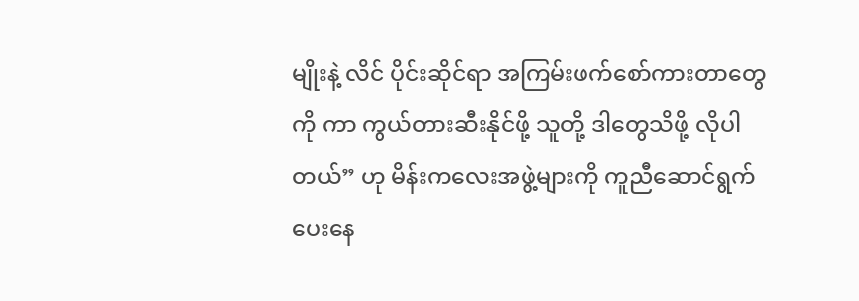မျိုးနဲ့ လိင် ပိုင်းဆိုင်ရာ အကြမ်းဖက်စော်ကားတာတွေကို ကာ ကွယ်တားဆီးနိုင်ဖို့ သူတို့ ဒါတွေသိဖို့ လိုပါတယ်” ဟု မိန်းကလေးအဖွဲ့များကို ကူညီဆောင်ရွက်ပေးနေ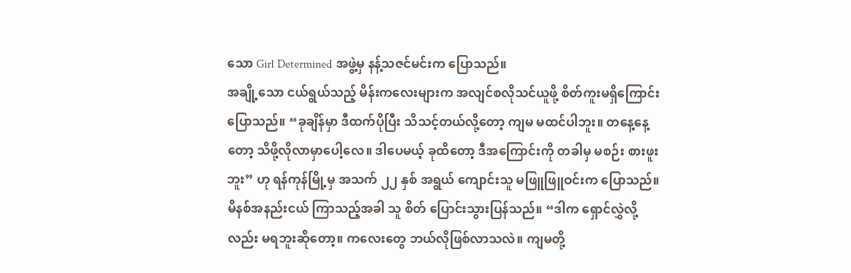သော Girl Determined အဖွဲ့မှ နန့်သဇင်မင်းက ပြောသည်။
အချို့သော ငယ်ရွယ်သည့် မိန်းကလေးများက အလျင်စလိုသင်ယူဖို့ စိတ်ကူးမရှိကြောင်းပြောသည်။ “ခုချိန်မှာ ဒီထက်ပိုပြီး သိသင့်တယ်လို့တော့ ကျမ မထင်ပါဘူး။ တနေ့နေ့တော့ သိဖို့လိုလာမှာပေါ့လေ။ ဒါပေမယ့် ခုထိတော့ ဒီအကြောင်းကို တခါမှ မစဉ်း စားဖူးဘူး” ဟု ရန်ကုန်မြို့မှ အသက် ၂၂ နှစ် အရွယ် ကျောင်းသူ မဖြူဖြူဝင်းက ပြောသည်။
မိနစ်အနည်းငယ် ကြာသည့်အခါ သူ စိတ် ပြောင်းသွားပြန်သည်။ “ဒါက ရှောင်လွှဲလို့လည်း မရဘူးဆိုတော့။ ကလေးတွေ ဘယ်လိုဖြစ်လာသလဲ။ ကျမတို့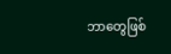ဘာတွေဖြစ်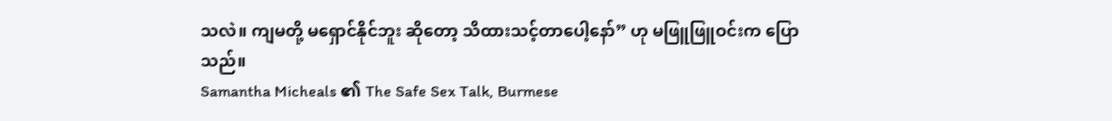သလဲ။ ကျမတို့ မရှောင်နိုင်ဘူး ဆိုတော့ သိထားသင့်တာပေါ့နော်” ဟု မဖြူဖြူဝင်းက ပြောသည်။
Samantha Micheals ၏ The Safe Sex Talk, Burmese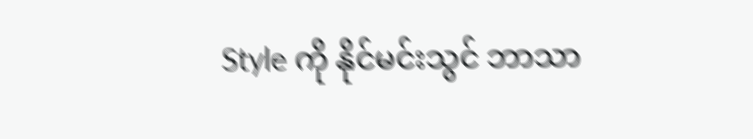Style ကို နိုင်မင်းသွင် ဘာသာ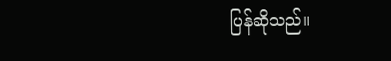ပြန်ဆိုသည်။